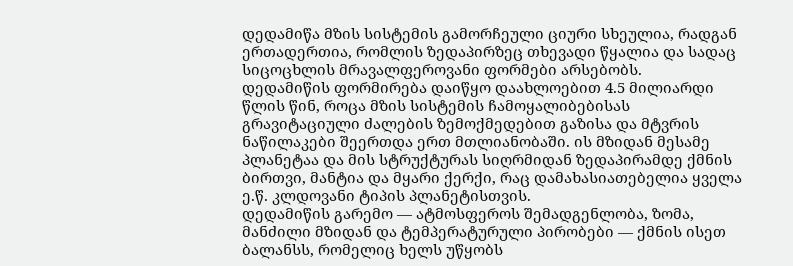დედამიწა მზის სისტემის გამორჩეული ციური სხეულია, რადგან ერთადერთია, რომლის ზედაპირზეც თხევადი წყალია და სადაც სიცოცხლის მრავალფეროვანი ფორმები არსებობს.
დედამიწის ფორმირება დაიწყო დაახლოებით 4.5 მილიარდი წლის წინ, როცა მზის სისტემის ჩამოყალიბებისას გრავიტაციული ძალების ზემოქმედებით გაზისა და მტვრის ნაწილაკები შეერთდა ერთ მთლიანობაში. ის მზიდან მესამე პლანეტაა და მის სტრუქტურას სიღრმიდან ზედაპირამდე ქმნის ბირთვი, მანტია და მყარი ქერქი, რაც დამახასიათებელია ყველა ე.წ. კლდოვანი ტიპის პლანეტისთვის.
დედამიწის გარემო — ატმოსფეროს შემადგენლობა, ზომა, მანძილი მზიდან და ტემპერატურული პირობები — ქმნის ისეთ ბალანსს, რომელიც ხელს უწყობს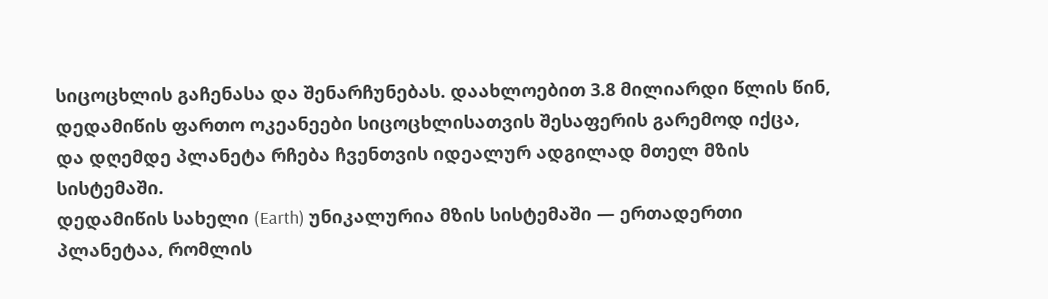სიცოცხლის გაჩენასა და შენარჩუნებას. დაახლოებით 3.8 მილიარდი წლის წინ, დედამიწის ფართო ოკეანეები სიცოცხლისათვის შესაფერის გარემოდ იქცა, და დღემდე პლანეტა რჩება ჩვენთვის იდეალურ ადგილად მთელ მზის სისტემაში.
დედამიწის სახელი (Earth) უნიკალურია მზის სისტემაში — ერთადერთი პლანეტაა, რომლის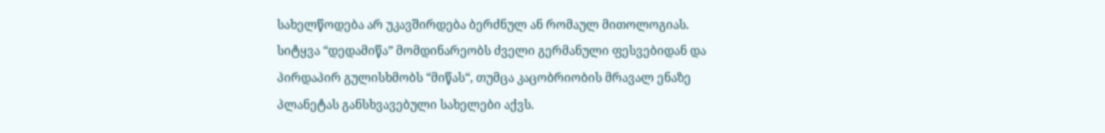სახელწოდება არ უკავშირდება ბერძნულ ან რომაულ მითოლოგიას. სიტყვა “დედამიწა” მომდინარეობს ძველი გერმანული ფესვებიდან და პირდაპირ გულისხმობს “მიწას“, თუმცა კაცობრიობის მრავალ ენაზე პლანეტას განსხვავებული სახელები აქვს.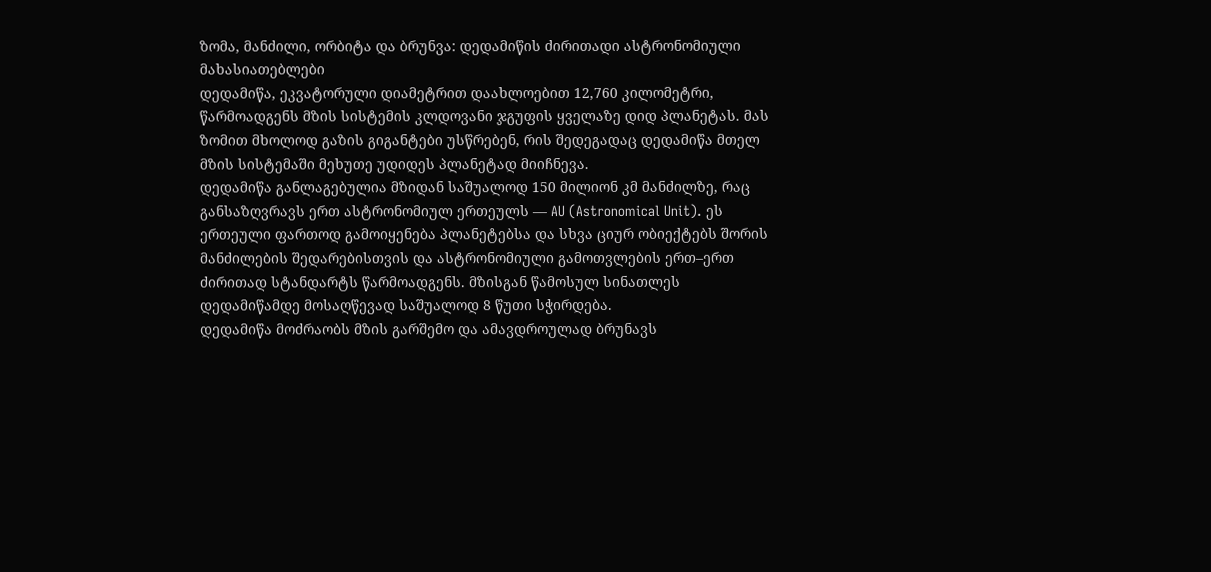ზომა, მანძილი, ორბიტა და ბრუნვა: დედამიწის ძირითადი ასტრონომიული მახასიათებლები
დედამიწა, ეკვატორული დიამეტრით დაახლოებით 12,760 კილომეტრი, წარმოადგენს მზის სისტემის კლდოვანი ჯგუფის ყველაზე დიდ პლანეტას. მას ზომით მხოლოდ გაზის გიგანტები უსწრებენ, რის შედეგადაც დედამიწა მთელ მზის სისტემაში მეხუთე უდიდეს პლანეტად მიიჩნევა.
დედამიწა განლაგებულია მზიდან საშუალოდ 150 მილიონ კმ მანძილზე, რაც განსაზღვრავს ერთ ასტრონომიულ ერთეულს — AU (Astronomical Unit). ეს ერთეული ფართოდ გამოიყენება პლანეტებსა და სხვა ციურ ობიექტებს შორის მანძილების შედარებისთვის და ასტრონომიული გამოთვლების ერთ–ერთ ძირითად სტანდარტს წარმოადგენს. მზისგან წამოსულ სინათლეს დედამიწამდე მოსაღწევად საშუალოდ 8 წუთი სჭირდება.
დედამიწა მოძრაობს მზის გარშემო და ამავდროულად ბრუნავს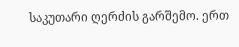საკუთარი ღერძის გარშემო. ერთ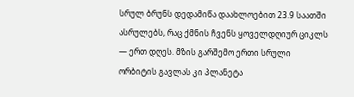სრულ ბრუნს დედამიწა დაახლოებით 23.9 საათში ასრულებს, რაც ქმნის ჩვენს ყოველდღიურ ციკლს — ერთ დღეს. მზის გარშემო ერთი სრული ორბიტის გავლას კი პლანეტა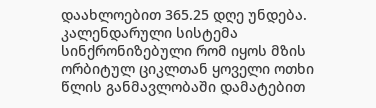დაახლოებით 365.25 დღე უნდება. კალენდარული სისტემა სინქრონიზებული რომ იყოს მზის ორბიტულ ციკლთან ყოველი ოთხი წლის განმავლობაში დამატებით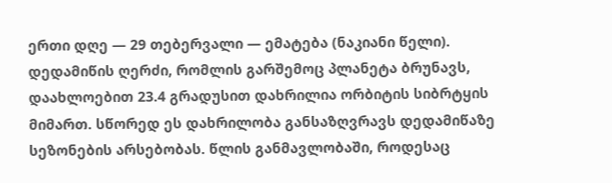ერთი დღე — 29 თებერვალი — ემატება (ნაკიანი წელი).
დედამიწის ღერძი, რომლის გარშემოც პლანეტა ბრუნავს, დაახლოებით 23.4 გრადუსით დახრილია ორბიტის სიბრტყის მიმართ. სწორედ ეს დახრილობა განსაზღვრავს დედამიწაზე სეზონების არსებობას. წლის განმავლობაში, როდესაც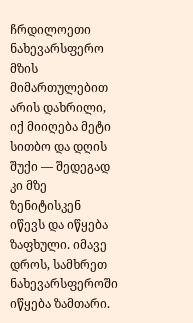ჩრდილოეთი ნახევარსფერო მზის მიმართულებით არის დახრილი, იქ მიიღება მეტი სითბო და დღის შუქი — შედეგად კი მზე ზენიტისკენ იწევს და იწყება ზაფხული. იმავე დროს, სამხრეთ ნახევარსფეროში იწყება ზამთარი.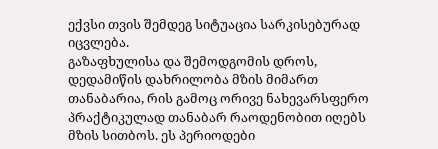ექვსი თვის შემდეგ სიტუაცია სარკისებურად იცვლება.
გაზაფხულისა და შემოდგომის დროს, დედამიწის დახრილობა მზის მიმართ თანაბარია, რის გამოც ორივე ნახევარსფერო პრაქტიკულად თანაბარ რაოდენობით იღებს მზის სითბოს. ეს პერიოდები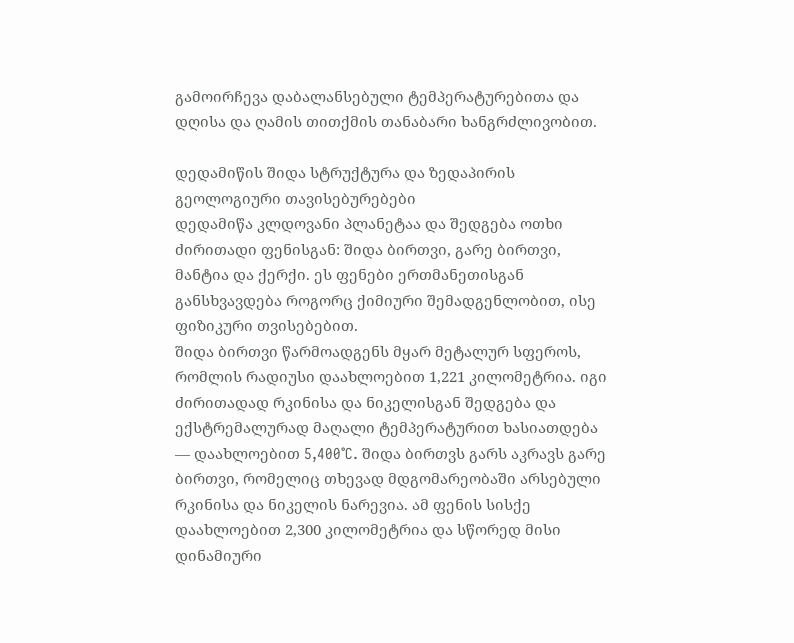გამოირჩევა დაბალანსებული ტემპერატურებითა და დღისა და ღამის თითქმის თანაბარი ხანგრძლივობით.

დედამიწის შიდა სტრუქტურა და ზედაპირის გეოლოგიური თავისებურებები
დედამიწა კლდოვანი პლანეტაა და შედგება ოთხი ძირითადი ფენისგან: შიდა ბირთვი, გარე ბირთვი, მანტია და ქერქი. ეს ფენები ერთმანეთისგან განსხვავდება როგორც ქიმიური შემადგენლობით, ისე ფიზიკური თვისებებით.
შიდა ბირთვი წარმოადგენს მყარ მეტალურ სფეროს, რომლის რადიუსი დაახლოებით 1,221 კილომეტრია. იგი ძირითადად რკინისა და ნიკელისგან შედგება და ექსტრემალურად მაღალი ტემპერატურით ხასიათდება — დაახლოებით 5,400°C. შიდა ბირთვს გარს აკრავს გარე ბირთვი, რომელიც თხევად მდგომარეობაში არსებული რკინისა და ნიკელის ნარევია. ამ ფენის სისქე დაახლოებით 2,300 კილომეტრია და სწორედ მისი დინამიური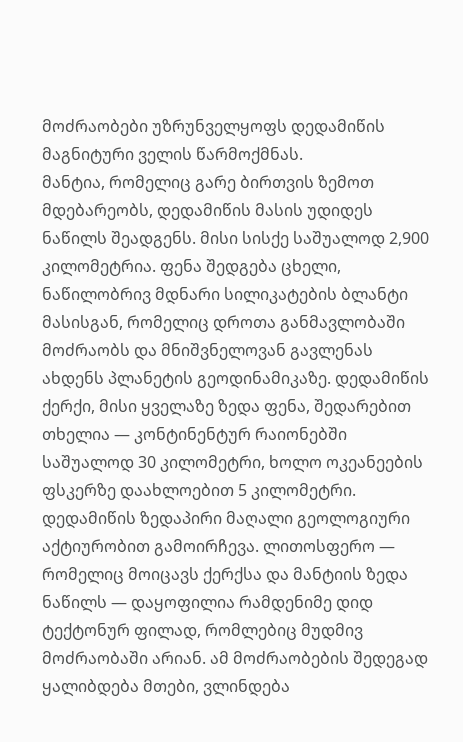მოძრაობები უზრუნველყოფს დედამიწის მაგნიტური ველის წარმოქმნას.
მანტია, რომელიც გარე ბირთვის ზემოთ მდებარეობს, დედამიწის მასის უდიდეს ნაწილს შეადგენს. მისი სისქე საშუალოდ 2,900 კილომეტრია. ფენა შედგება ცხელი, ნაწილობრივ მდნარი სილიკატების ბლანტი მასისგან, რომელიც დროთა განმავლობაში მოძრაობს და მნიშვნელოვან გავლენას ახდენს პლანეტის გეოდინამიკაზე. დედამიწის ქერქი, მისი ყველაზე ზედა ფენა, შედარებით თხელია — კონტინენტურ რაიონებში საშუალოდ 30 კილომეტრი, ხოლო ოკეანეების ფსკერზე დაახლოებით 5 კილომეტრი.
დედამიწის ზედაპირი მაღალი გეოლოგიური აქტიურობით გამოირჩევა. ლითოსფერო — რომელიც მოიცავს ქერქსა და მანტიის ზედა ნაწილს — დაყოფილია რამდენიმე დიდ ტექტონურ ფილად, რომლებიც მუდმივ მოძრაობაში არიან. ამ მოძრაობების შედეგად ყალიბდება მთები, ვლინდება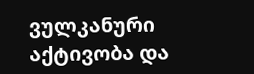ვულკანური აქტივობა და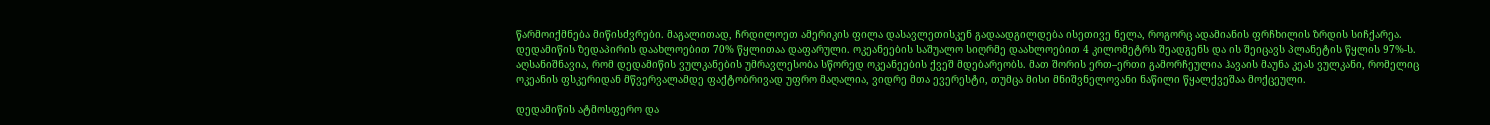წარმოიქმნება მიწისძვრები. მაგალითად, ჩრდილოეთ ამერიკის ფილა დასავლეთისკენ გადაადგილდება ისეთივე ნელა, როგორც ადამიანის ფრჩხილის ზრდის სიჩქარეა.
დედამიწის ზედაპირის დაახლოებით 70% წყლითაა დაფარული. ოკეანეების საშუალო სიღრმე დაახლოებით 4 კილომეტრს შეადგენს და ის შეიცავს პლანეტის წყლის 97%-ს. აღსანიშნავია, რომ დედამიწის ვულკანების უმრავლესობა სწორედ ოკეანეების ქვეშ მდებარეობს. მათ შორის ერთ–ერთი გამორჩეულია ჰავაის მაუნა კეას ვულკანი, რომელიც ოკეანის ფსკერიდან მწვერვალამდე ფაქტობრივად უფრო მაღალია, ვიდრე მთა ევერესტი, თუმცა მისი მნიშვნელოვანი ნაწილი წყალქვეშაა მოქცეული.

დედამიწის ატმოსფერო და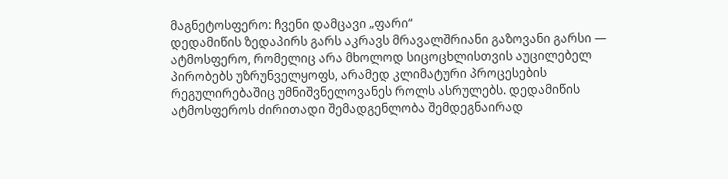მაგნეტოსფერო: ჩვენი დამცავი „ფარი“
დედამიწის ზედაპირს გარს აკრავს მრავალშრიანი გაზოვანი გარსი — ატმოსფერო, რომელიც არა მხოლოდ სიცოცხლისთვის აუცილებელ პირობებს უზრუნველყოფს, არამედ კლიმატური პროცესების რეგულირებაშიც უმნიშვნელოვანეს როლს ასრულებს. დედამიწის ატმოსფეროს ძირითადი შემადგენლობა შემდეგნაირად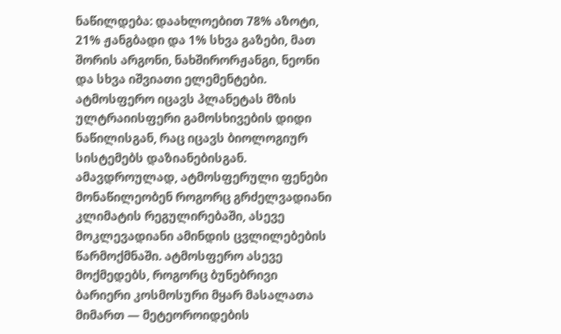ნაწილდება: დაახლოებით 78% აზოტი, 21% ჟანგბადი და 1% სხვა გაზები, მათ შორის არგონი, ნახშირორჟანგი, ნეონი და სხვა იშვიათი ელემენტები.
ატმოსფერო იცავს პლანეტას მზის ულტრაიისფერი გამოსხივების დიდი ნაწილისგან, რაც იცავს ბიოლოგიურ სისტემებს დაზიანებისგან. ამავდროულად, ატმოსფერული ფენები მონაწილეობენ როგორც გრძელვადიანი კლიმატის რეგულირებაში, ასევე მოკლევადიანი ამინდის ცვლილებების წარმოქმნაში. ატმოსფერო ასევე მოქმედებს, როგორც ბუნებრივი ბარიერი კოსმოსური მყარ მასალათა მიმართ — მეტეოროიდების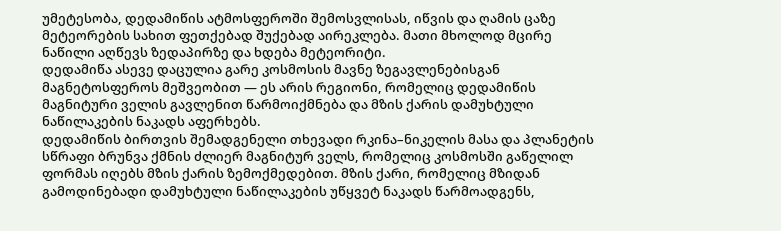უმეტესობა, დედამიწის ატმოსფეროში შემოსვლისას, იწვის და ღამის ცაზე მეტეორების სახით ფეთქებად შუქებად აირეკლება. მათი მხოლოდ მცირე ნაწილი აღწევს ზედაპირზე და ხდება მეტეორიტი.
დედამიწა ასევე დაცულია გარე კოსმოსის მავნე ზეგავლენებისგან მაგნეტოსფეროს მეშვეობით — ეს არის რეგიონი, რომელიც დედამიწის მაგნიტური ველის გავლენით წარმოიქმნება და მზის ქარის დამუხტული ნაწილაკების ნაკადს აფერხებს.
დედამიწის ბირთვის შემადგენელი თხევადი რკინა–ნიკელის მასა და პლანეტის სწრაფი ბრუნვა ქმნის ძლიერ მაგნიტურ ველს, რომელიც კოსმოსში გაწელილ ფორმას იღებს მზის ქარის ზემოქმედებით. მზის ქარი, რომელიც მზიდან გამოდინებადი დამუხტული ნაწილაკების უწყვეტ ნაკადს წარმოადგენს,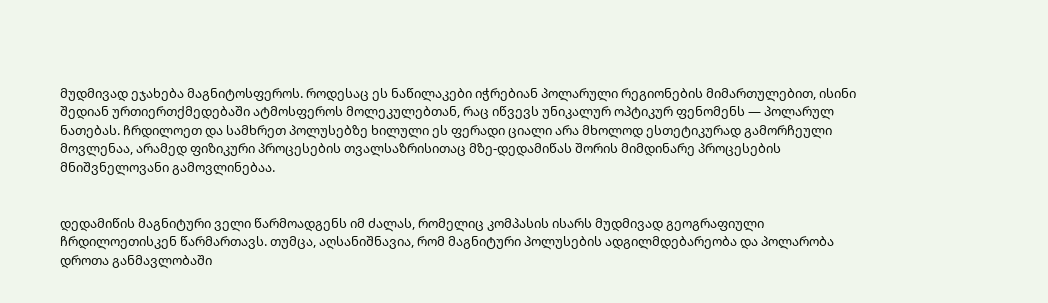მუდმივად ეჯახება მაგნიტოსფეროს. როდესაც ეს ნაწილაკები იჭრებიან პოლარული რეგიონების მიმართულებით, ისინი შედიან ურთიერთქმედებაში ატმოსფეროს მოლეკულებთან, რაც იწვევს უნიკალურ ოპტიკურ ფენომენს — პოლარულ ნათებას. ჩრდილოეთ და სამხრეთ პოლუსებზე ხილული ეს ფერადი ციალი არა მხოლოდ ესთეტიკურად გამორჩეული მოვლენაა, არამედ ფიზიკური პროცესების თვალსაზრისითაც მზე-დედამიწას შორის მიმდინარე პროცესების მნიშვნელოვანი გამოვლინებაა.


დედამიწის მაგნიტური ველი წარმოადგენს იმ ძალას, რომელიც კომპასის ისარს მუდმივად გეოგრაფიული ჩრდილოეთისკენ წარმართავს. თუმცა, აღსანიშნავია, რომ მაგნიტური პოლუსების ადგილმდებარეობა და პოლარობა დროთა განმავლობაში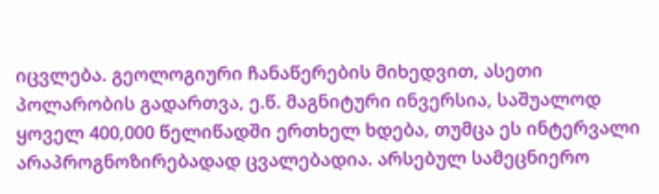იცვლება. გეოლოგიური ჩანაწერების მიხედვით, ასეთი პოლარობის გადართვა, ე.წ. მაგნიტური ინვერსია, საშუალოდ ყოველ 400,000 წელიწადში ერთხელ ხდება, თუმცა ეს ინტერვალი არაპროგნოზირებადად ცვალებადია. არსებულ სამეცნიერო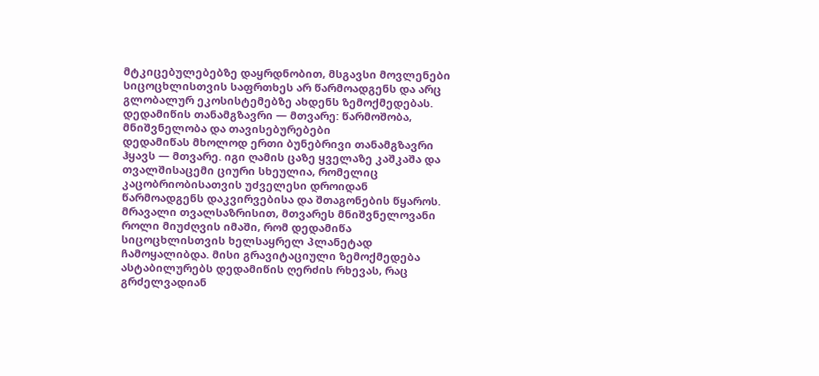მტკიცებულებებზე დაყრდნობით, მსგავსი მოვლენები სიცოცხლისთვის საფრთხეს არ წარმოადგენს და არც გლობალურ ეკოსისტემებზე ახდენს ზემოქმედებას.
დედამიწის თანამგზავრი — მთვარე: წარმოშობა, მნიშვნელობა და თავისებურებები
დედამიწას მხოლოდ ერთი ბუნებრივი თანამგზავრი ჰყავს — მთვარე. იგი ღამის ცაზე ყველაზე კაშკაშა და თვალშისაცემი ციური სხეულია, რომელიც კაცობრიობისათვის უძველესი დროიდან წარმოადგენს დაკვირვებისა და შთაგონების წყაროს.
მრავალი თვალსაზრისით, მთვარეს მნიშვნელოვანი როლი მიუძღვის იმაში, რომ დედამიწა სიცოცხლისთვის ხელსაყრელ პლანეტად ჩამოყალიბდა. მისი გრავიტაციული ზემოქმედება ასტაბილურებს დედამიწის ღერძის რხევას, რაც გრძელვადიან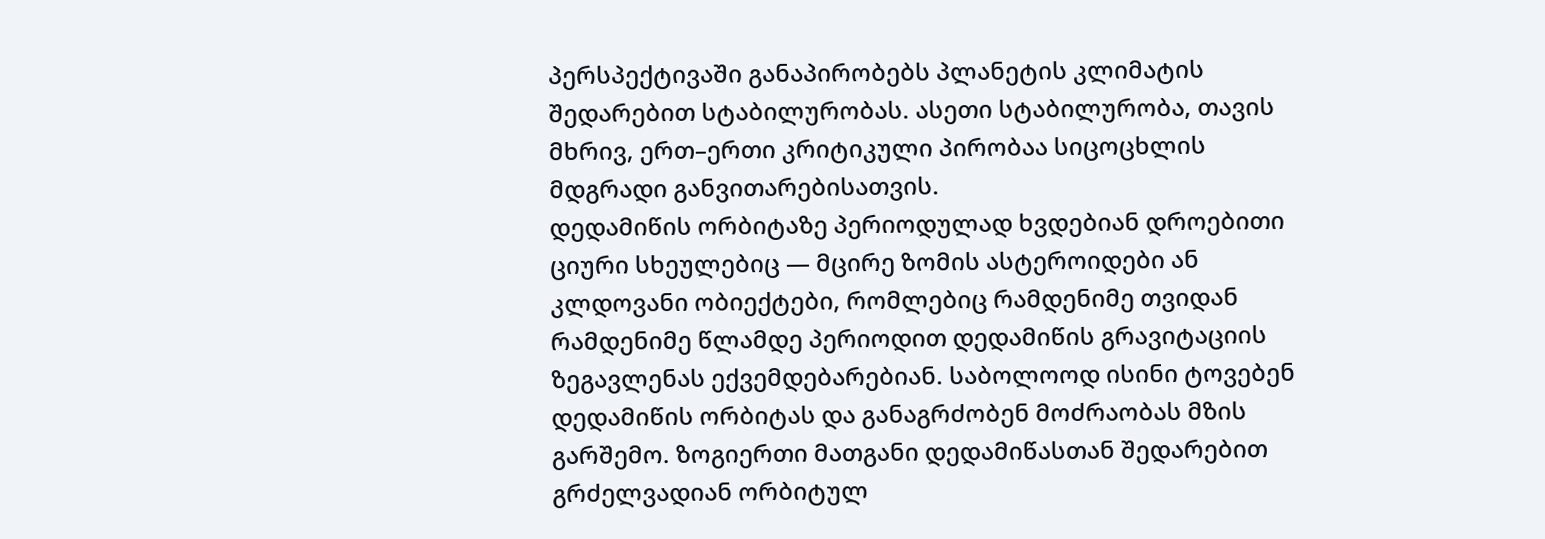პერსპექტივაში განაპირობებს პლანეტის კლიმატის შედარებით სტაბილურობას. ასეთი სტაბილურობა, თავის მხრივ, ერთ–ერთი კრიტიკული პირობაა სიცოცხლის მდგრადი განვითარებისათვის.
დედამიწის ორბიტაზე პერიოდულად ხვდებიან დროებითი ციური სხეულებიც — მცირე ზომის ასტეროიდები ან კლდოვანი ობიექტები, რომლებიც რამდენიმე თვიდან რამდენიმე წლამდე პერიოდით დედამიწის გრავიტაციის ზეგავლენას ექვემდებარებიან. საბოლოოდ ისინი ტოვებენ დედამიწის ორბიტას და განაგრძობენ მოძრაობას მზის გარშემო. ზოგიერთი მათგანი დედამიწასთან შედარებით გრძელვადიან ორბიტულ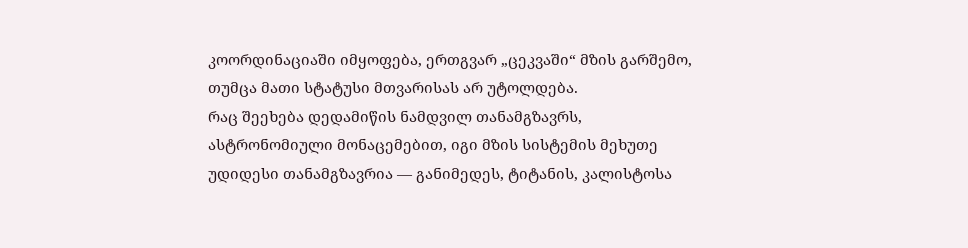კოორდინაციაში იმყოფება, ერთგვარ „ცეკვაში“ მზის გარშემო, თუმცა მათი სტატუსი მთვარისას არ უტოლდება.
რაც შეეხება დედამიწის ნამდვილ თანამგზავრს, ასტრონომიული მონაცემებით, იგი მზის სისტემის მეხუთე უდიდესი თანამგზავრია — განიმედეს, ტიტანის, კალისტოსა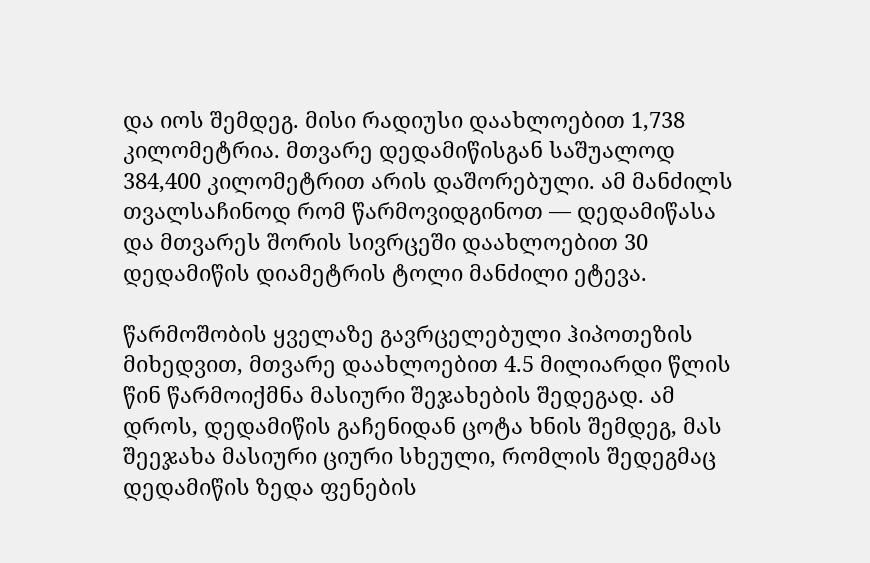და იოს შემდეგ. მისი რადიუსი დაახლოებით 1,738 კილომეტრია. მთვარე დედამიწისგან საშუალოდ 384,400 კილომეტრით არის დაშორებული. ამ მანძილს თვალსაჩინოდ რომ წარმოვიდგინოთ — დედამიწასა და მთვარეს შორის სივრცეში დაახლოებით 30 დედამიწის დიამეტრის ტოლი მანძილი ეტევა.

წარმოშობის ყველაზე გავრცელებული ჰიპოთეზის მიხედვით, მთვარე დაახლოებით 4.5 მილიარდი წლის წინ წარმოიქმნა მასიური შეჯახების შედეგად. ამ დროს, დედამიწის გაჩენიდან ცოტა ხნის შემდეგ, მას შეეჯახა მასიური ციური სხეული, რომლის შედეგმაც დედამიწის ზედა ფენების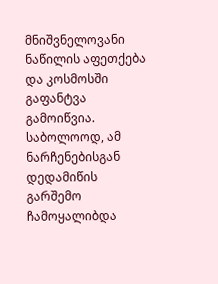მნიშვნელოვანი ნაწილის აფეთქება და კოსმოსში გაფანტვა გამოიწვია. საბოლოოდ, ამ ნარჩენებისგან დედამიწის გარშემო ჩამოყალიბდა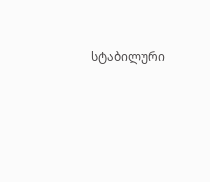სტაბილური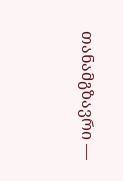თანამგზავრი —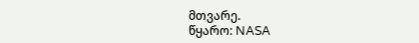მთვარე.
წყარო: NASA